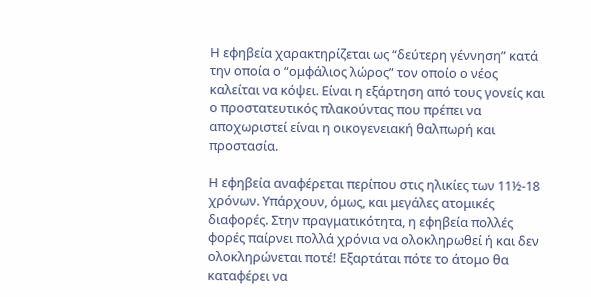Η εφηβεία χαρακτηρίζεται ως “δεύτερη γέννηση” κατά την οποία ο “ομφάλιος λώρος” τον οποίο ο νέος καλείται να κόψει. Είναι η εξάρτηση από τους γονείς και ο προστατευτικός πλακούντας που πρέπει να αποχωριστεί είναι η οικογενειακή θαλπωρή και προστασία.

Η εφηβεία αναφέρεται περίπου στις ηλικίες των 11½-18 χρόνων. Υπάρχουν, όμως, και μεγάλες ατομικές διαφορές. Στην πραγματικότητα, η εφηβεία πολλές φορές παίρνει πολλά χρόνια να ολοκληρωθεί ή και δεν ολοκληρώνεται ποτέ! Εξαρτάται πότε το άτομο θα καταφέρει να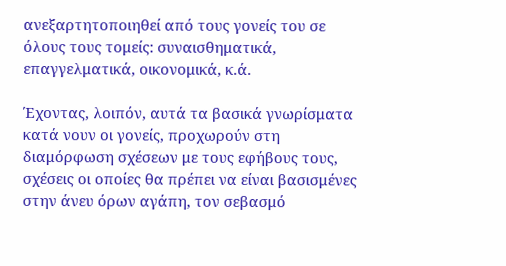ανεξαρτητοποιηθεί από τους γονείς του σε όλους τους τομείς: συναισθηματικά, επαγγελματικά, οικονομικά, κ.ά.

Έχοντας, λοιπόν, αυτά τα βασικά γνωρίσματα κατά νουν οι γονείς, προχωρούν στη διαμόρφωση σχέσεων με τους εφήβους τους, σχέσεις οι οποίες θα πρέπει να είναι βασισμένες στην άνευ όρων αγάπη, τον σεβασμό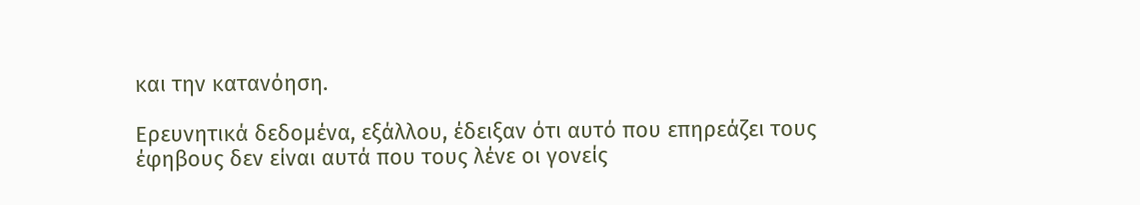και την κατανόηση.

Ερευνητικά δεδομένα, εξάλλου, έδειξαν ότι αυτό που επηρεάζει τους έφηβους δεν είναι αυτά που τους λένε οι γονείς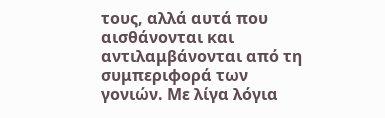τους, αλλά αυτά που αισθάνονται και αντιλαμβάνονται από τη συμπεριφορά των γονιών. Με λίγα λόγια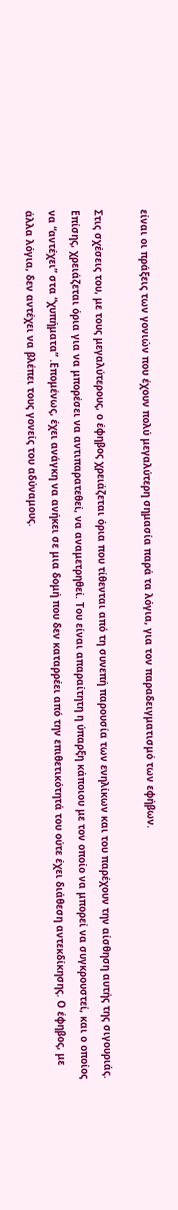είναι οι πράξεις των γονιών που έχουν πολύ μεγαλύτερη σημασία παρά τα λόγια, για τον παραδειγματισμό των εφήβων.

Στις σχέσεις του, με τους μεγαλύτερους, ο έφηβος χρειάζεται όρια που τίθενται από τη συνεπή παρουσία των ενηλίκων και του παρέχουν την αίσθηση αυτής της σιγουριάς. Επίσης, χρειάζεται όρια για να μπορέσει να αντιπαρατεθεί, να αναμετρηθεί. Του είναι απαραίτητη η ύπαρξη κάποιου με τον οποίο να μπορεί να συγκρουστεί, και ο οποίος να “αντέχει” στα “χυπήματα” .Επομένως, έχει ανάγκη να ανήκει σε μια δομή που δεν καταρρέει από την επιθετικότητά του ούτε έχει διάθεση αντεκδίκησης. Ο έφηβος, με άλλα λόγια, δεν αντέχει να βλέπει τους γονείς του αδύναμους.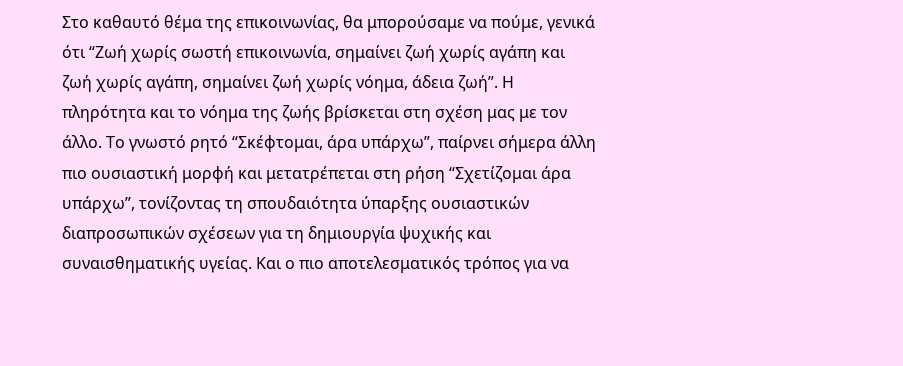Στο καθαυτό θέμα της επικοινωνίας, θα μπορούσαμε να πούμε, γενικά ότι “Ζωή χωρίς σωστή επικοινωνία, σημαίνει ζωή χωρίς αγάπη και ζωή χωρίς αγάπη, σημαίνει ζωή χωρίς νόημα, άδεια ζωή”. Η πληρότητα και το νόημα της ζωής βρίσκεται στη σχέση μας με τον άλλο. Το γνωστό ρητό “Σκέφτομαι, άρα υπάρχω”, παίρνει σήμερα άλλη πιο ουσιαστική μορφή και μετατρέπεται στη ρήση “Σχετίζομαι άρα υπάρχω”, τονίζοντας τη σπουδαιότητα ύπαρξης ουσιαστικών διαπροσωπικών σχέσεων για τη δημιουργία ψυχικής και συναισθηματικής υγείας. Και ο πιο αποτελεσματικός τρόπος για να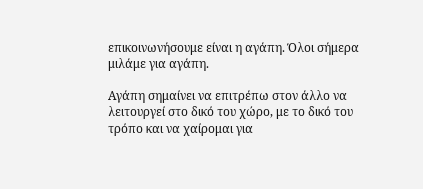επικοινωνήσουμε είναι η αγάπη. Όλοι σήμερα μιλάμε για αγάπη.

Αγάπη σημαίνει να επιτρέπω στον άλλο να λειτουργεί στο δικό του χώρο, με το δικό του τρόπο και να χαίρομαι για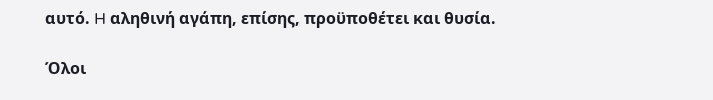αυτό. H αληθινή αγάπη, επίσης, προϋποθέτει και θυσία.

Όλοι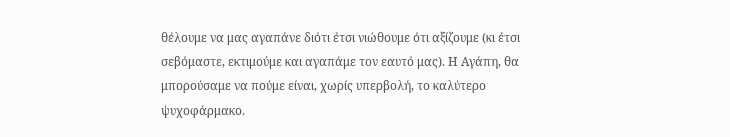θέλουμε να μας αγαπάνε διότι έτσι νιώθουμε ότι αξίζουμε (κι έτσι σεβόμαστε, εκτιμούμε και αγαπάμε τον εαυτό μας). Η Αγάπη, θα μπορούσαμε να πούμε είναι, χωρίς υπερβολή, το καλύτερο ψυχοφάρμακο.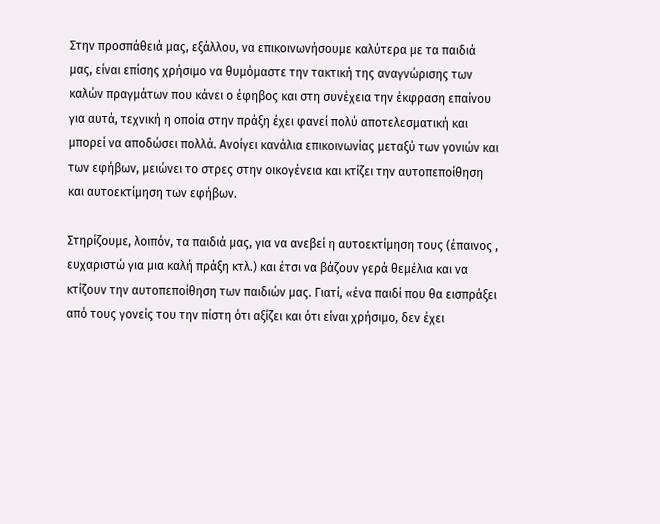Στην προσπάθειά μας, εξάλλου, να επικοινωνήσουμε καλύτερα με τα παιδιά μας, είναι επίσης χρήσιμο να θυμόμαστε την τακτική της αναγνώρισης των καλών πραγμάτων που κάνει ο έφηβος και στη συνέχεια την έκφραση επαίνου για αυτά, τεχνική η οποία στην πράξη έχει φανεί πολύ αποτελεσματική και μπορεί να αποδώσει πολλά. Ανοίγει κανάλια επικοινωνίας μεταξύ των γονιών και των εφήβων, μειώνει το στρες στην οικογένεια και κτίζει την αυτοπεποίθηση και αυτοεκτίμηση των εφήβων.

Στηρίζουμε, λοιπόν, τα παιδιά μας, για να ανεβεί η αυτοεκτίμηση τους (έπαινος , ευχαριστώ για μια καλή πράξη κτλ.) και έτσι να βάζουν γερά θεμέλια και να κτίζουν την αυτοπεποίθηση των παιδιών μας. Γιατί, «ένα παιδί που θα εισπράξει από τους γονείς του την πίστη ότι αξίζει και ότι είναι χρήσιμο, δεν έχει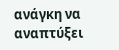ανάγκη να αναπτύξει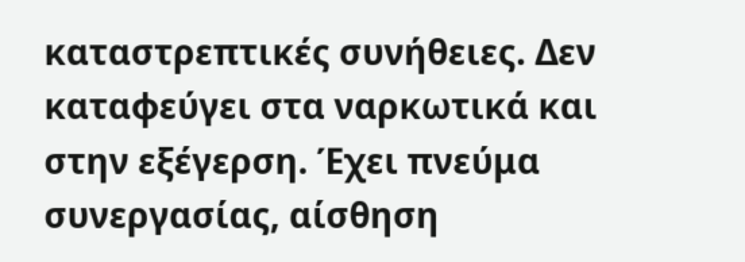καταστρεπτικές συνήθειες. Δεν καταφεύγει στα ναρκωτικά και στην εξέγερση. Έχει πνεύμα συνεργασίας, αίσθηση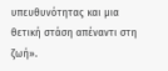υπευθυνότητας και μια θετική στάση απέναντι στη ζωή».